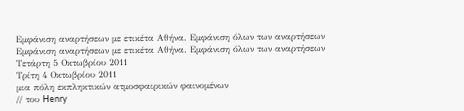Εμφάνιση αναρτήσεων με ετικέτα Αθήνα. Εμφάνιση όλων των αναρτήσεων
Εμφάνιση αναρτήσεων με ετικέτα Αθήνα. Εμφάνιση όλων των αναρτήσεων
Τετάρτη 5 Οκτωβρίου 2011
Τρίτη 4 Οκτωβρίου 2011
μια πόλη εκπληκτικών ατμοσφαιρικών φαινομένων
// του Henry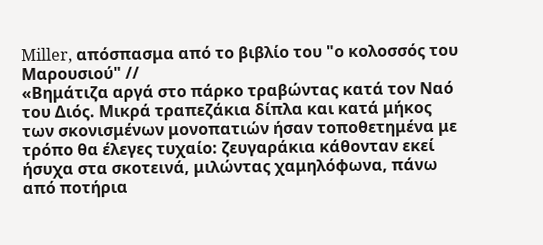Miller, απόσπασμα από το βιβλίο του "ο κολοσσός του Μαρουσιού" //
«Βημάτιζα αργά στο πάρκο τραβώντας κατά τον Ναό του Διός. Μικρά τραπεζάκια δίπλα και κατά μήκος των σκονισμένων μονοπατιών ήσαν τοποθετημένα με τρόπο θα έλεγες τυχαίο: ζευγαράκια κάθονταν εκεί ήσυχα στα σκοτεινά, μιλώντας χαμηλόφωνα, πάνω από ποτήρια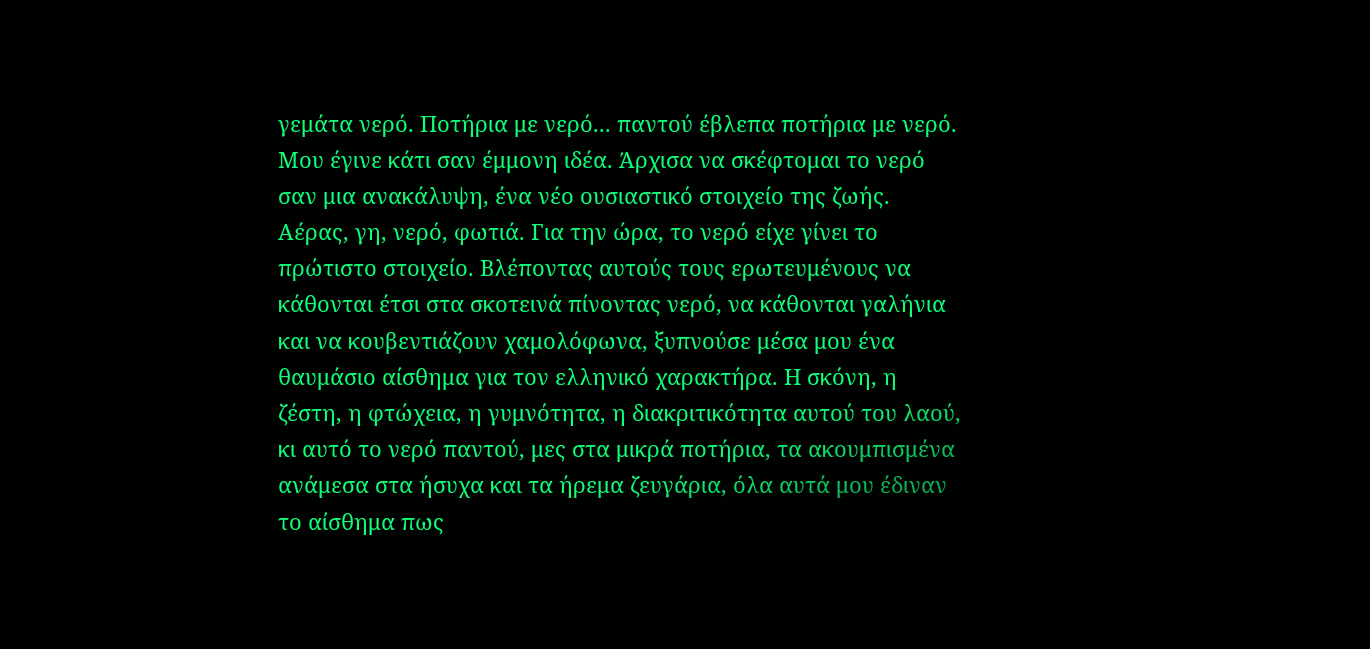γεμάτα νερό. Ποτήρια με νερό... παντού έβλεπα ποτήρια με νερό. Μου έγινε κάτι σαν έμμονη ιδέα. Άρχισα να σκέφτομαι το νερό σαν μια ανακάλυψη, ένα νέο ουσιαστικό στοιχείο της ζωής. Αέρας, γη, νερό, φωτιά. Για την ώρα, το νερό είχε γίνει το πρώτιστο στοιχείο. Βλέποντας αυτούς τους ερωτευμένους να κάθονται έτσι στα σκοτεινά πίνοντας νερό, να κάθονται γαλήνια και να κουβεντιάζουν χαμολόφωνα, ξυπνούσε μέσα μου ένα θαυμάσιο αίσθημα για τον ελληνικό χαρακτήρα. Η σκόνη, η ζέστη, η φτώχεια, η γυμνότητα, η διακριτικότητα αυτού του λαού, κι αυτό το νερό παντού, μες στα μικρά ποτήρια, τα ακουμπισμένα ανάμεσα στα ήσυχα και τα ήρεμα ζευγάρια, όλα αυτά μου έδιναν το αίσθημα πως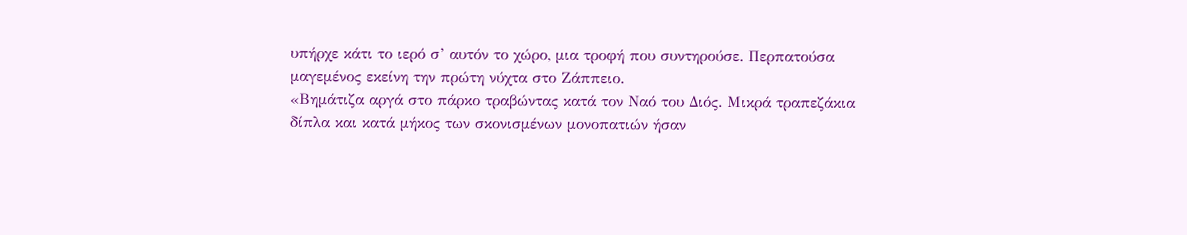υπήρχε κάτι το ιερό σ’ αυτόν το χώρο, μια τροφή που συντηρούσε. Περπατούσα μαγεμένος εκείνη την πρώτη νύχτα στο Ζάππειο.
«Βημάτιζα αργά στο πάρκο τραβώντας κατά τον Ναό του Διός. Μικρά τραπεζάκια δίπλα και κατά μήκος των σκονισμένων μονοπατιών ήσαν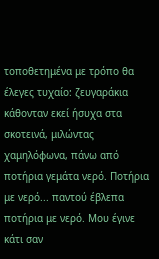τοποθετημένα με τρόπο θα έλεγες τυχαίο: ζευγαράκια κάθονταν εκεί ήσυχα στα σκοτεινά, μιλώντας χαμηλόφωνα, πάνω από ποτήρια γεμάτα νερό. Ποτήρια με νερό... παντού έβλεπα ποτήρια με νερό. Μου έγινε κάτι σαν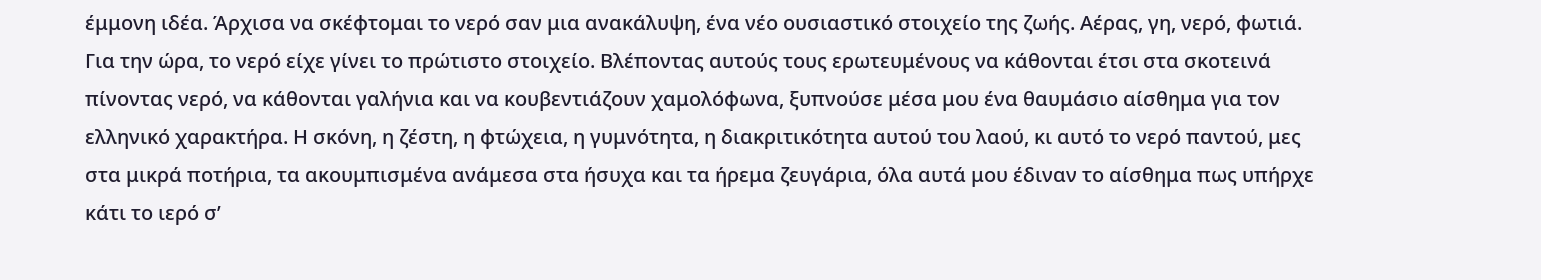έμμονη ιδέα. Άρχισα να σκέφτομαι το νερό σαν μια ανακάλυψη, ένα νέο ουσιαστικό στοιχείο της ζωής. Αέρας, γη, νερό, φωτιά. Για την ώρα, το νερό είχε γίνει το πρώτιστο στοιχείο. Βλέποντας αυτούς τους ερωτευμένους να κάθονται έτσι στα σκοτεινά πίνοντας νερό, να κάθονται γαλήνια και να κουβεντιάζουν χαμολόφωνα, ξυπνούσε μέσα μου ένα θαυμάσιο αίσθημα για τον ελληνικό χαρακτήρα. Η σκόνη, η ζέστη, η φτώχεια, η γυμνότητα, η διακριτικότητα αυτού του λαού, κι αυτό το νερό παντού, μες στα μικρά ποτήρια, τα ακουμπισμένα ανάμεσα στα ήσυχα και τα ήρεμα ζευγάρια, όλα αυτά μου έδιναν το αίσθημα πως υπήρχε κάτι το ιερό σ’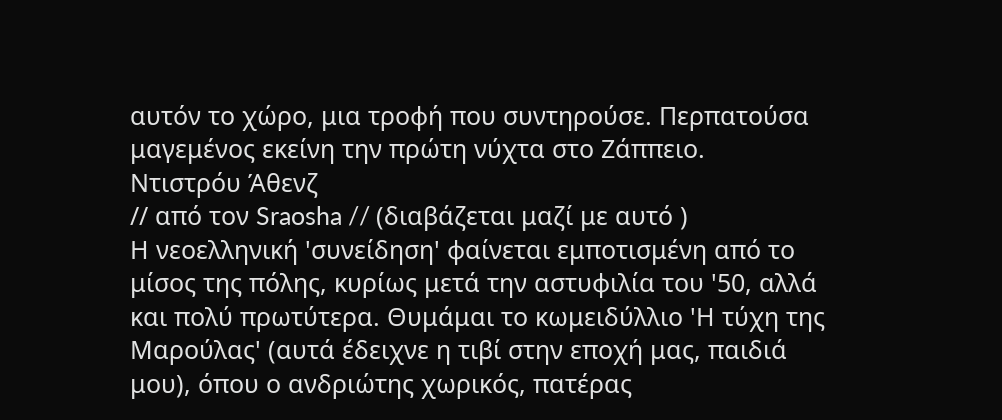αυτόν το χώρο, μια τροφή που συντηρούσε. Περπατούσα μαγεμένος εκείνη την πρώτη νύχτα στο Ζάππειο.
Ντιστρόυ Άθενζ
// από τον Sraosha // (διαβάζεται μαζί με αυτό )
Η νεοελληνική 'συνείδηση' φαίνεται εμποτισμένη από το μίσος της πόλης, κυρίως μετά την αστυφιλία του '50, αλλά και πολύ πρωτύτερα. Θυμάμαι το κωμειδύλλιο 'Η τύχη της Μαρούλας' (αυτά έδειχνε η τιβί στην εποχή μας, παιδιά μου), όπου ο ανδριώτης χωρικός, πατέρας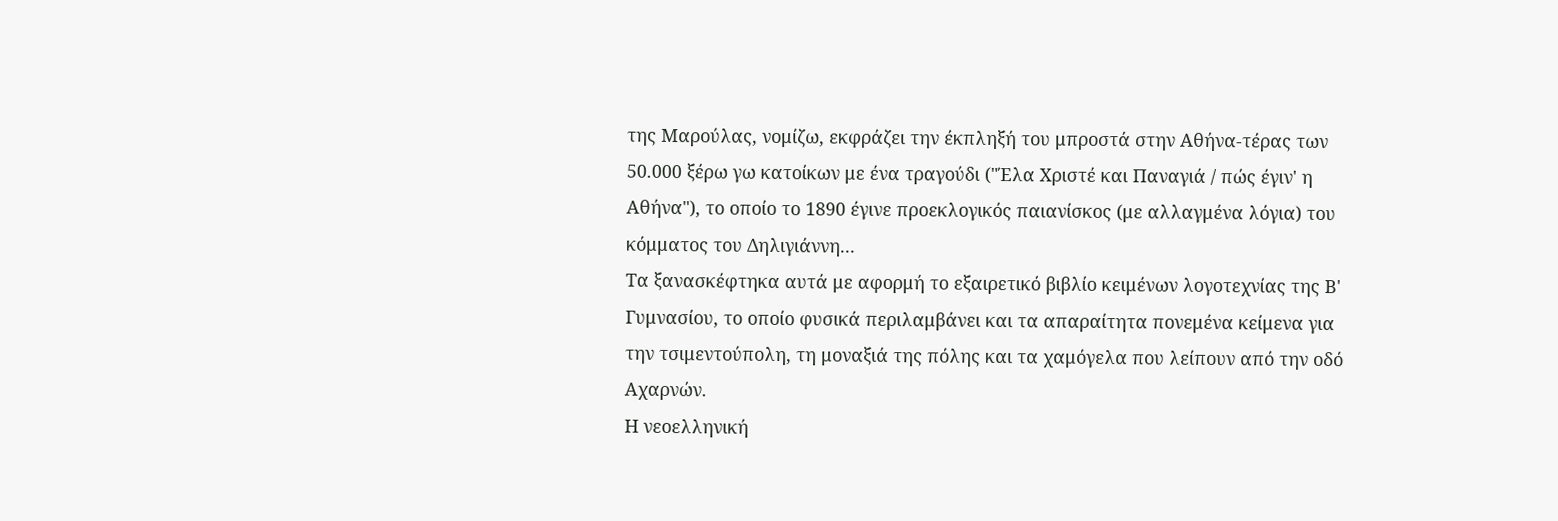της Μαρούλας, νομίζω, εκφράζει την έκπληξή του μπροστά στην Αθήνα-τέρας των 50.000 ξέρω γω κατοίκων με ένα τραγούδι ("Έλα Χριστέ και Παναγιά / πώς έγιν' η Αθήνα"), το οποίο το 1890 έγινε προεκλογικός παιανίσκος (με αλλαγμένα λόγια) του κόμματος του Δηλιγιάννη...
Τα ξανασκέφτηκα αυτά με αφορμή το εξαιρετικό βιβλίο κειμένων λογοτεχνίας της Β' Γυμνασίου, το οποίο φυσικά περιλαμβάνει και τα απαραίτητα πονεμένα κείμενα για την τσιμεντούπολη, τη μοναξιά της πόλης και τα χαμόγελα που λείπουν από την οδό Αχαρνών.
Η νεοελληνική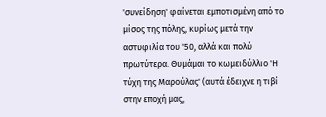'συνείδηση' φαίνεται εμποτισμένη από το μίσος της πόλης, κυρίως μετά την αστυφιλία του '50, αλλά και πολύ πρωτύτερα. Θυμάμαι το κωμειδύλλιο 'Η τύχη της Μαρούλας' (αυτά έδειχνε η τιβί στην εποχή μας,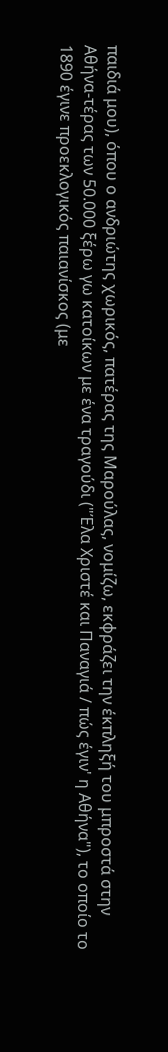παιδιά μου), όπου ο ανδριώτης χωρικός, πατέρας της Μαρούλας, νομίζω, εκφράζει την έκπληξή του μπροστά στην Αθήνα-τέρας των 50.000 ξέρω γω κατοίκων με ένα τραγούδι ("Έλα Χριστέ και Παναγιά / πώς έγιν' η Αθήνα"), το οποίο το 1890 έγινε προεκλογικός παιανίσκος (με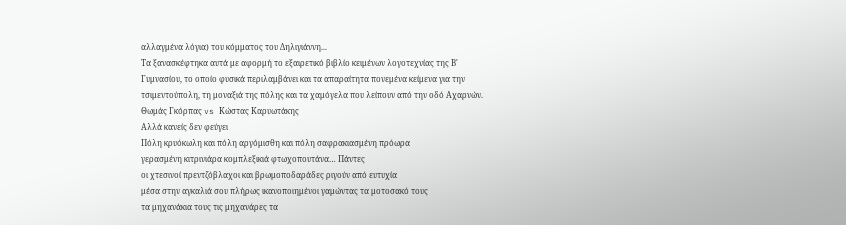αλλαγμένα λόγια) του κόμματος του Δηλιγιάννη...
Τα ξανασκέφτηκα αυτά με αφορμή το εξαιρετικό βιβλίο κειμένων λογοτεχνίας της Β' Γυμνασίου, το οποίο φυσικά περιλαμβάνει και τα απαραίτητα πονεμένα κείμενα για την τσιμεντούπολη, τη μοναξιά της πόλης και τα χαμόγελα που λείπουν από την οδό Αχαρνών.
Θωμάς Γκόρπας vs Κώστας Καρυωτάκης
Αλλά κανείς δεν φεύγει
Πόλη κρυόκωλη και πόλη αργόμισθη και πόλη σαφρακιασμένη πρόωρα
γερασμένη κιτρινιάρα κομπλεξικιά φτωχοπουτάνα… Πάντες
οι χτεσινοί πρεντζόβλαχοι και βρωμοποδαράδες ριγούν από ευτυχία
μέσα στην αγκαλιά σου πλήρως ικανοποιημένοι γαμώντας τα μοτοσακό τους
τα μηχανάκια τους τις μηχανάρες τα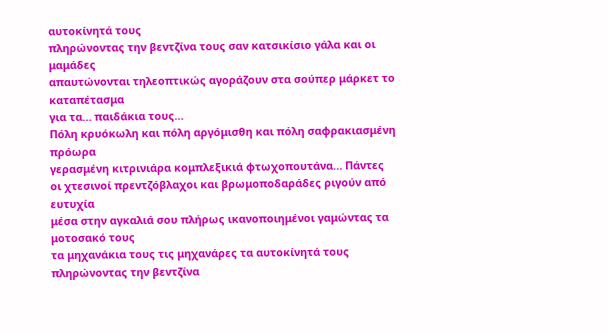αυτοκίνητά τους
πληρώνοντας την βεντζίνα τους σαν κατσικίσιο γάλα και οι μαμάδες
απαυτώνονται τηλεοπτικώς αγοράζουν στα σούπερ μάρκετ το καταπέτασμα
για τα… παιδάκια τους…
Πόλη κρυόκωλη και πόλη αργόμισθη και πόλη σαφρακιασμένη πρόωρα
γερασμένη κιτρινιάρα κομπλεξικιά φτωχοπουτάνα… Πάντες
οι χτεσινοί πρεντζόβλαχοι και βρωμοποδαράδες ριγούν από ευτυχία
μέσα στην αγκαλιά σου πλήρως ικανοποιημένοι γαμώντας τα μοτοσακό τους
τα μηχανάκια τους τις μηχανάρες τα αυτοκίνητά τους
πληρώνοντας την βεντζίνα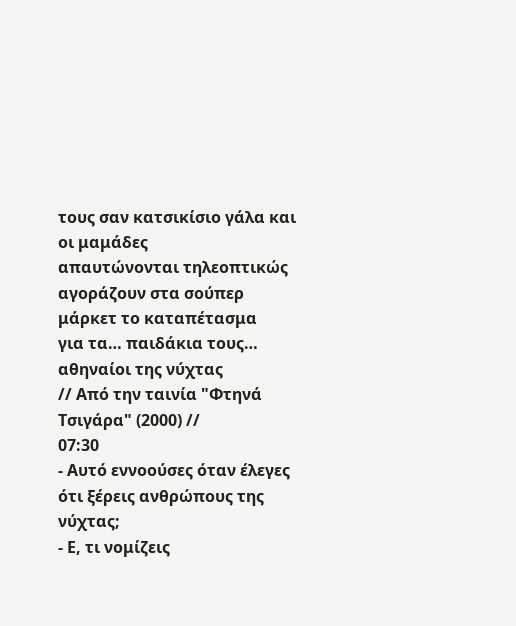τους σαν κατσικίσιο γάλα και οι μαμάδες
απαυτώνονται τηλεοπτικώς αγοράζουν στα σούπερ μάρκετ το καταπέτασμα
για τα… παιδάκια τους…
αθηναίοι της νύχτας
// Από την ταινία "Φτηνά Τσιγάρα" (2000) //
07:30
- Αυτό εννοούσες όταν έλεγες ότι ξέρεις ανθρώπους της νύχτας;
- Ε, τι νομίζεις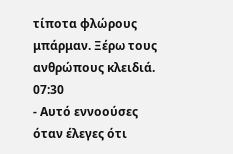τίποτα φλώρους μπάρμαν. Ξέρω τους ανθρώπους κλειδιά.
07:30
- Αυτό εννοούσες όταν έλεγες ότι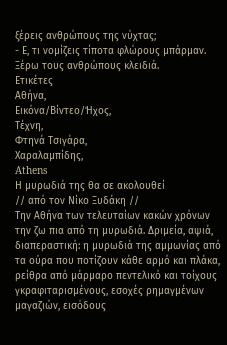ξέρεις ανθρώπους της νύχτας;
- Ε, τι νομίζεις τίποτα φλώρους μπάρμαν. Ξέρω τους ανθρώπους κλειδιά.
Ετικέτες
Αθήνα,
Εικόνα/Βίντεο/Ήχος,
Τέχνη,
Φτηνά Τσιγάρα,
Χαραλαμπίδης,
Athens
Η μυρωδιά της θα σε ακολουθεί
// από τον Νίκο Ξυδάκη //
Την Αθήνα των τελευταίων κακών χρόνων την ζω πια από τη μυρωδιά. Δριμεία, αψιά, διαπεραστική: η μυρωδιά της αμμωνίας από τα ούρα που ποτίζουν κάθε αρμό και πλάκα, ρείθρα από μάρμαρο πεντελικό και τοίχους γκραφιταρισμένους, εσοχές ρημαγμένων μαγαζιών, εισόδους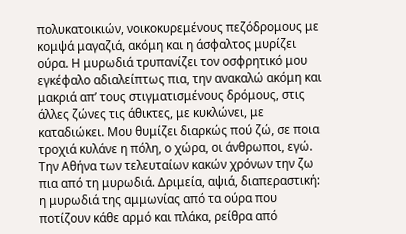πολυκατοικιών, νοικοκυρεμένους πεζόδρομους με κομψά μαγαζιά, ακόμη και η άσφαλτος μυρίζει ούρα. Η μυρωδιά τρυπανίζει τον οσφρητικό μου εγκέφαλο αδιαλείπτως πια, την ανακαλώ ακόμη και μακριά απ’ τους στιγματισμένους δρόμους, στις άλλες ζώνες τις άθικτες, με κυκλώνει, με καταδιώκει. Μου θυμίζει διαρκώς πού ζώ, σε ποια τροχιά κυλάνε η πόλη, ο χώρα, οι άνθρωποι, εγώ.
Την Αθήνα των τελευταίων κακών χρόνων την ζω πια από τη μυρωδιά. Δριμεία, αψιά, διαπεραστική: η μυρωδιά της αμμωνίας από τα ούρα που ποτίζουν κάθε αρμό και πλάκα, ρείθρα από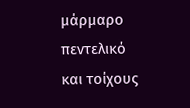μάρμαρο πεντελικό και τοίχους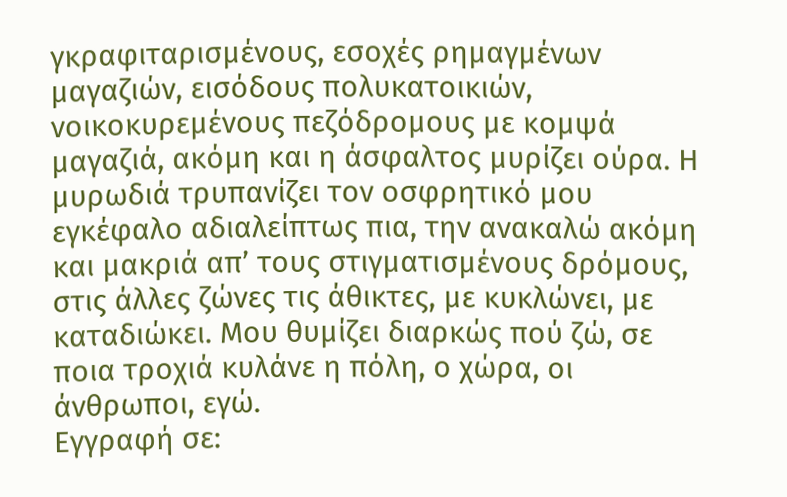γκραφιταρισμένους, εσοχές ρημαγμένων μαγαζιών, εισόδους πολυκατοικιών, νοικοκυρεμένους πεζόδρομους με κομψά μαγαζιά, ακόμη και η άσφαλτος μυρίζει ούρα. Η μυρωδιά τρυπανίζει τον οσφρητικό μου εγκέφαλο αδιαλείπτως πια, την ανακαλώ ακόμη και μακριά απ’ τους στιγματισμένους δρόμους, στις άλλες ζώνες τις άθικτες, με κυκλώνει, με καταδιώκει. Μου θυμίζει διαρκώς πού ζώ, σε ποια τροχιά κυλάνε η πόλη, ο χώρα, οι άνθρωποι, εγώ.
Εγγραφή σε: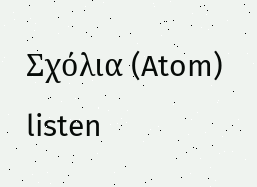Σχόλια (Atom)
listen